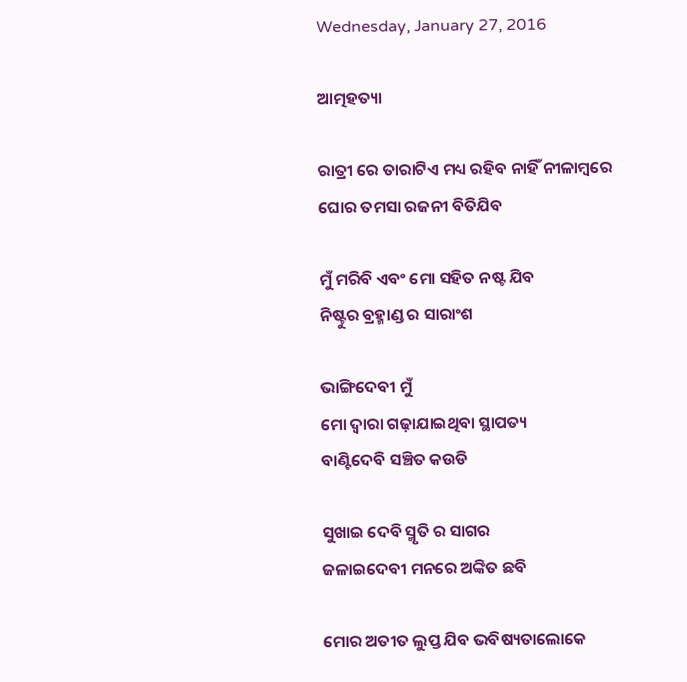Wednesday, January 27, 2016

ଆତ୍ମହତ୍ୟା

ରାତ୍ରୀ ରେ ତାରାଟିଏ ମଧ୍ୟ ରହିବ ନାହିଁ ନୀଳାମ୍ବରେ
ଘୋର ତମସା ରଜନୀ ବିତିଯିବ

ମୁଁ ମରିବି ଏବଂ ମୋ ସହିତ ନଷ୍ଟ ଯିବ
ନିଷ୍ଟୁର ବ୍ରହ୍ମାଣ୍ଡ ର ସାରାଂଶ

ଭାଙ୍ଗିଦେବୀ ମୁଁ
ମୋ ଦ୍ଵାରା ଗଢ଼ାଯାଇଥିବା ସ୍ଥାପତ୍ୟ
ବାଣ୍ଟିଦେବି ସଞ୍ଚିତ କଉଡି

ସୁଖାଇ ଦେବି ସ୍ମୃତି ର ସାଗର
ଜଳାଇଦେବୀ ମନରେ ଅଙ୍କିତ ଛବି

ମୋର ଅତୀତ ଲୁପ୍ତ ଯିବ ଭବିଷ୍ୟତାଲୋକେ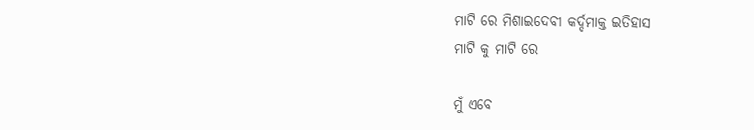ମାଟି ରେ ମିଶାଇଦେବୀ କର୍ଦ୍ଦମାକ୍ତ ଇତିହାସ
ମାଟି କୁ ମାଟି ରେ

ମୁଁ ଏବେ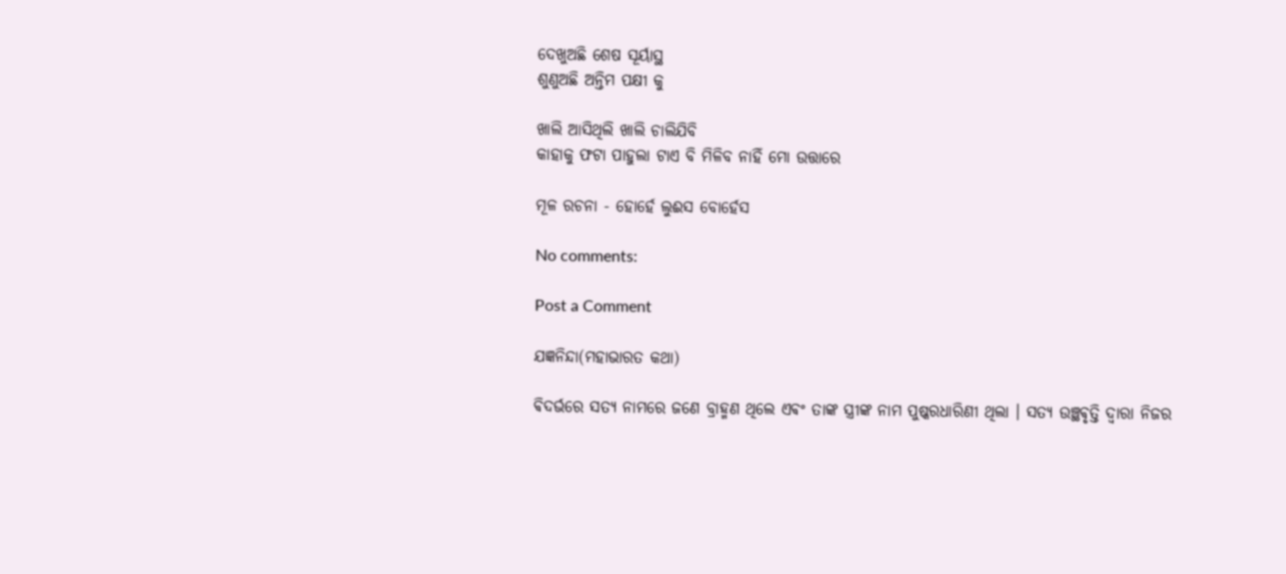ଦେଖୁଅଛି ଶେଷ ସୂର୍ୟାସ୍ଥ
ଶୁଣୁଅଛି ଅନ୍ତିମ ପକ୍ଷୀ କୁ

ଖାଲି ଆସିଥିଲି ଖାଲି ଚାଲିଯିବି
କାହାକୁ ଫଟା ପାହୁଲା ଟାଏ ବି ମିଳିବ ନାହିଁ ମୋ ଉତ୍ତାରେ

ମୂଳ ରଚନା - ହୋର୍ହେ ଲୁଈସ ବୋର୍ହେସ

No comments:

Post a Comment

ଯଜ୍ଞନିନ୍ଦା(ମହାଭାରତ କଥା)

ଵିଦର୍ଭରେ ସତ୍ୟ ନାମରେ ଜଣେ ବ୍ରାହ୍ମଣ ଥିଲେ ଏଵଂ ତାଙ୍କ ସ୍ତ୍ରୀଙ୍କ ନାମ ପୁଷ୍କରଧାରିଣୀ ଥିଲା । ସତ୍ୟ ଉଞ୍ଛଵୃତ୍ତି ଦ୍ଵାରା ନିଜର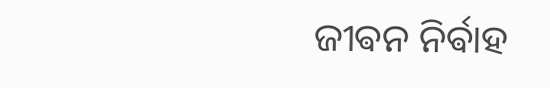ଜୀଵନ ନିର୍ଵାହ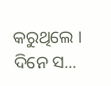କରୁଥିଲେ ‌। ଦିନେ ସ...